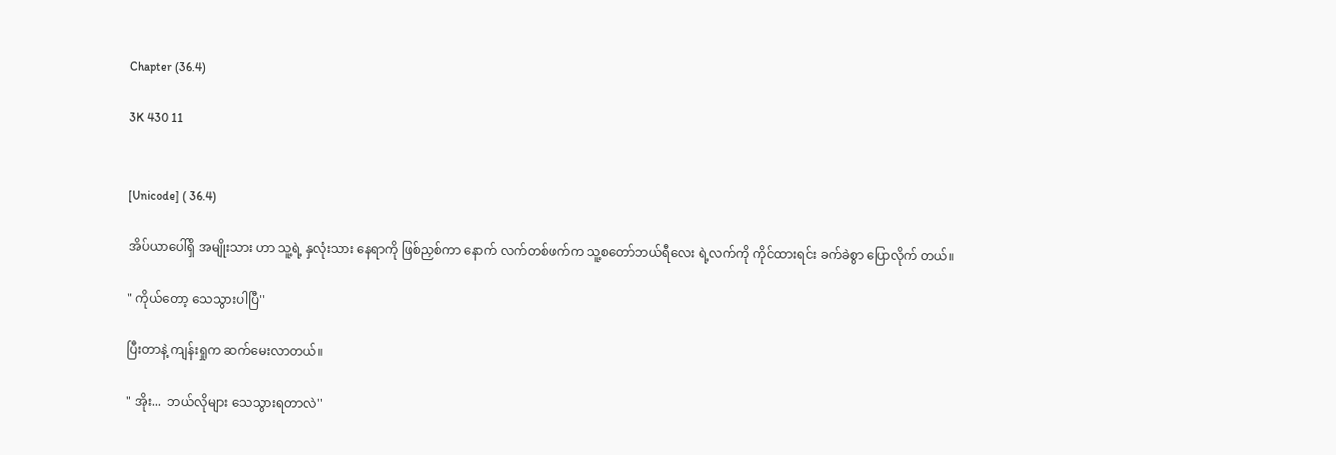Chapter (36.4)

3K 430 11


[Unicode] ( 36.4)

အိပ်ယာပေါ်ရှိ အမျိုးသား ဟာ သူ့ရဲ့ နှလုံးသား နေရာကို ဖြစ်ညှစ်ကာ နောက် လက်တစ်ဖက်က သူ့စတော်ဘယ်ရီလေး ရဲ့လက်ကို ကိုင်ထားရင်း ခက်ခဲစွာ ပြောလိုက် တယ်။

" ကိုယ်တော့ သေသွားပါပြီ''

ပြီးတာနဲ့ ကျန်းရှုက ဆက်မေးလာတယ်။

" အိုး...  ဘယ်လိုများ သေသွားရတာလဲ''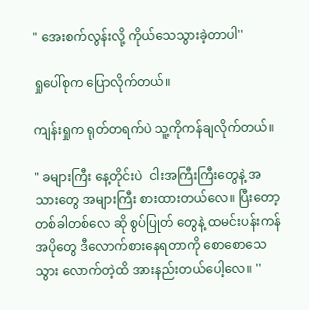" အေးစက်လွန်းလို့ ကိုယ်သေသွားခဲ့တာပါ''

ရှုပေါ်စုက ပြောလိုက်တယ်။

ကျန်းရှုက ရုတ်တရက်ပဲ သူ့ကိုကန်ချလိုက်တယ်။

" ခများကြီး နေ့တိုင်းပဲ  ငါးအကြီးကြီးတွေနဲ့ အသားတွေ အများကြီး စားထားတယ်လေ။ ပြီးတော့ တစ်ခါတစ်လေ ဆို စွပ်ပြုတ် တွေနဲ့ ထမင်းပန်းကန် အပိုတွေ ဒီလောက်စားနေရတာကို စောစောသေသွား လောက်တဲ့ထိ အားနည်းတယ်ပေါ့လေ။ ''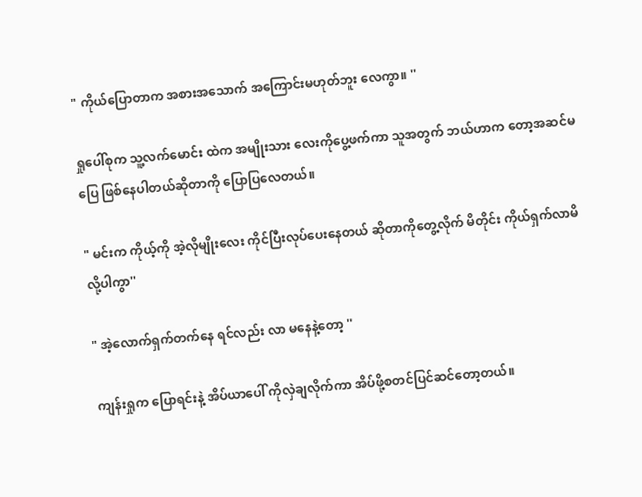" ကိုယ်ပြောတာက အစားအသောက် အကြောင်းမဟုတ်ဘူး လေကွာ။ ''

ရှုပေါ်စုက သူ့လက်မောင်း ထဲက အမျိုးသား လေးကိုပွေ့ဖက်ကာ သူအတွက် ဘယ်ဟာက တော့အဆင်မပြေ ဖြစ်နေပါတယ်ဆိုတာကို ပြောပြလေတယ်။

" မင်းက ကိုယ့်ကို အဲ့လိုမျိုးလေး ကိုင်ပြီးလုပ်ပေးနေတယ် ဆိုတာကိုတွေ့လိုက် မိတိုင်း ကိုယ်ရှက်လာမိလို့ပါကွာ''

" အဲ့လောက်ရှက်တက်နေ ရင်လည်း လာ မနေနဲ့တော့ ''

ကျန်းရှုက ပြောရင်းနဲ့ အိပ်ယာပေါ် ကိုလှဲချလိုက်ကာ အိပ်ဖို့စတင်ပြင်ဆင်တော့တယ်။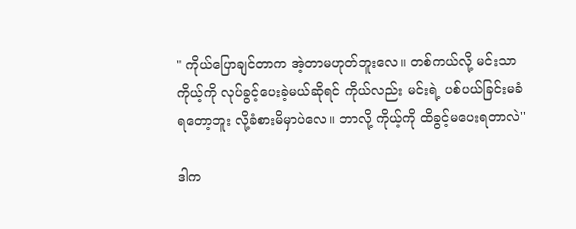" ကိုယ်ပြောချင်တာက အဲ့တာမဟုတ်ဘူးလေ။ တစ်ကယ်လို့ မင်းသာကိုယ့်ကို လုပ်ခွင့်ပေးခဲ့မယ်ဆိုရင် ကိုယ်လည်း မင်းရဲ့ ပစ်ပယ်ခြင်းမခံရတော့ဘူး လို့ခံစားမိမှာပဲလေ။ ဘာလို့ ကိုယ့်ကို ထိခွင့်မပေးရတာလဲ''

ဒါက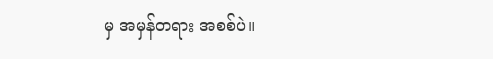မှ အမှန်တရား အစစ်ပဲ။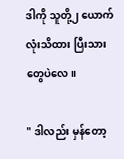ဒါကို သူတို့၂ ယောက်လုံးသိထား ပြီးသားတွေပဲလေ။

" ဒါလည်း မှန်တော့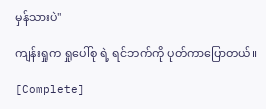မှန်သားပဲ''

ကျန်းရှုက ရှုပေါ်စု ရဲ့ ရင်ဘက်ကို ပုတ်ကာပြောတယ်။

[Complete]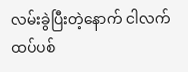လမ်းခွဲပြီးတဲ့နောက် ငါလက်ထပ်ပစ်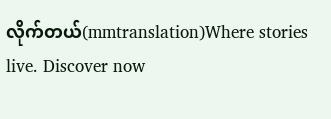လိုက်တယ်(mmtranslation)Where stories live. Discover now